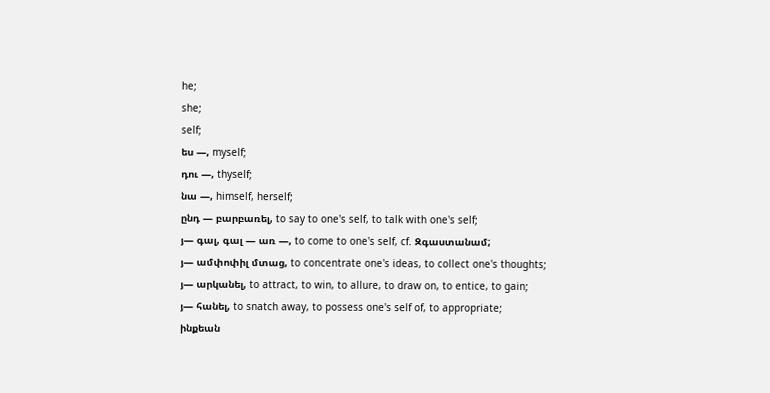he;
she;
self;
ես —, myself;
դու —, thyself;
նա —, himself, herself;
ընդ — բարբառել, to say to one's self, to talk with one's self;
յ— գալ, գալ — առ —, to come to one's self, cf. Զգաստանամ;
յ— ամփոփիլ մտաց, to concentrate one's ideas, to collect one's thoughts;
յ— արկանել, to attract, to win, to allure, to draw on, to entice, to gain;
յ— հանել, to snatch away, to possess one's self of, to appropriate;
ինքեան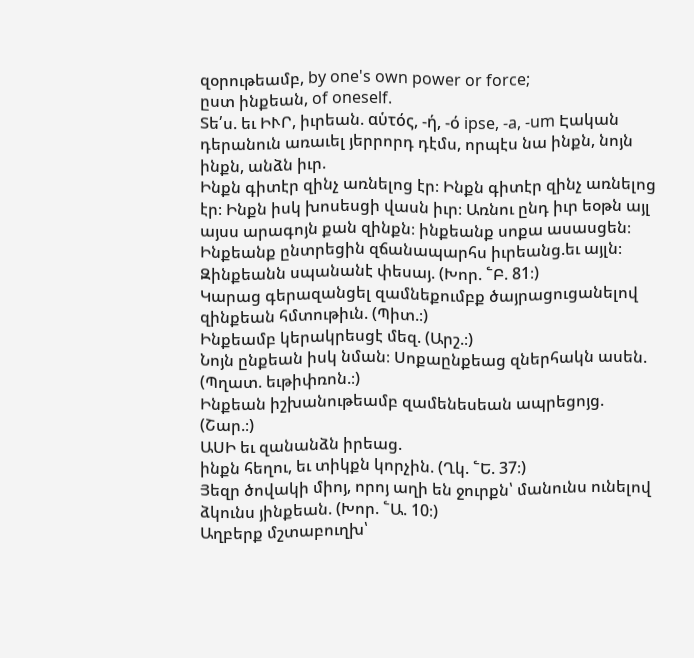զօրութեամբ, by one's own power or force;
ըստ ինքեան, of oneself.
Տե՛ս. եւ ԻՒՐ, իւրեան. αὑτός, -ή, -ό ipse, -a, -um Էական դերանուն առաւել յերրորդ դէմս, որպէս նա ինքն, նոյն ինքն, անձն իւր.
Ինքն գիտէր զինչ առնելոց էր։ Ինքն գիտէր զինչ առնելոց էր։ Ինքն իսկ խոսեսցի վասն իւր։ Առնու ընդ իւր եօթն այլ այսս արագոյն քան զինքն։ ինքեանք սոքա ասասցեն։ Ինքեանք ընտրեցին զճանապարհս իւրեանց.եւ այլն։
Զինքեանն սպանանէ փեսայ. (Խոր. ՟Բ. 81։)
Կարաց գերազանցել զամնեքումբք ծայրացուցանելով զինքեան հմտութիւն. (Պիտ.։)
Ինքեամբ կերակրեսցէ մեզ. (Արշ.։)
Նոյն ընքեան իսկ նման։ Սոքաընքեաց զներհակն ասեն. (Պղատ. եւթիփռոն.։)
Ինքեան իշխանութեամբ զամենեսեան ապրեցոյց. (Շար.։)
ԱՍԻ եւ զանանձն իրեաց.
ինքն հեղու, եւ տիկքն կորչին. (Ղկ. ՟Ե. 37։)
Յեզր ծովակի միոյ, որոյ աղի են ջուրքն՝ մանունս ունելով ձկունս յինքեան. (Խոր. ՟Ա. 10։)
Աղբերք մշտաբուղխ՝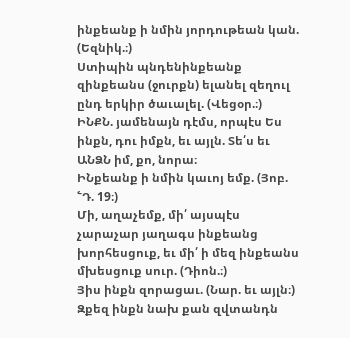ինքեանք ի նմին յորդութեան կան. (Եզնիկ.։)
Ստիպին պնդենինքեանք զինքեանս (ջուրքն) ելանել զեղուլ ընդ երկիր ծաւալել. (Վեցօր.։)
ԻՆՔՆ. յամենայն դէմս, որպէս Ես ինքն, դու իմքն, եւ այլն. Տե՛ս եւ ԱՆՁՆ իմ, քո, նորա։
ԻՆքեանք ի նմին կաւոյ եմք. (Յոբ. ՟Դ. 19։)
Մի, աղաչեմք, մի՛ այսպէս չարաչար յաղագս ինքեանց խորհեսցուք, եւ մի՛ ի մեզ ինքեանս մխեսցուք սուր. (Դիոն.։)
Յիս ինքն զորացաւ. (Նար. եւ այլն։)
Զքեզ ինքն նախ քան զվտանդն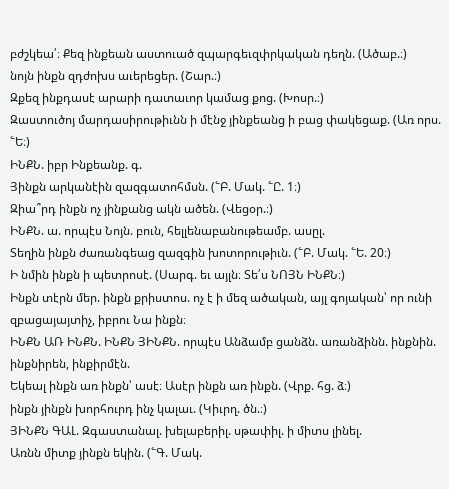բժշկեա՛։ Քեզ ինքեան աստուած զպարգեւզփրկական դեղն. (Ածաբ.։)
նոյն ինքն զդժոխս աւերեցեր. (Շար.։)
Զքեզ ինքդասէ արարի դատաւոր կամաց քոց. (Խոսր.։)
Զաստուծոյ մարդասիրութիւնն ի մէնջ յինքեանց ի բաց փակեցաք. (Առ որս. ՟Ե։)
ԻՆՔՆ. իբր Ինքեանք. գ.
Յինքն արկանէին զազգատոհմսն. (՟Բ. Մակ. ՟Ը. 1։)
Զիա՞րդ ինքն ոչ յինքանց ակն ածեն. (Վեցօր.։)
ԻՆՔՆ. ա. որպէս Նոյն. բուն, հելլենաբանութեամբ. ասըլ.
Տեղին ինքն ժառանգեաց զազգին խոտորութիւն. (՟Բ. Մակ. ՟Ե. 20։)
Ի նմին ինքն ի պետրոսէ. (Սարգ. եւ այլն։ Տե՛ս ՆՈՅՆ ԻՆՔՆ։)
Ինքն տէրն մեր. ինքն քրիստոս. ոչ է ի մեզ ածական, այլ գոյական՝ որ ունի զբացայայտիչ, իբրու Նա ինքն։
ԻՆՔՆ ԱՌ ԻՆՔՆ. ԻՆՔՆ ՅԻՆՔՆ. որպէս Անձամբ ցանձն. առանձինն. ինքնին. ինքնիրեն, ինքիրմէն.
Եկեալ ինքն առ ինքն՝ ասէ։ Ասէր ինքն առ ինքն. (Վրք. հց. ձ։)
ինքն յինքն խորհուրդ ինչ կալաւ. (Կիւրղ. ծն.։)
ՅԻՆՔՆ ԳԱԼ. Զգաստանալ. խելաբերիլ. սթափիլ. ի միտս լինել.
Առնն միտք յինքն եկին. (՟Գ. Մակ.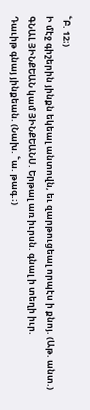՟Բ. 12։)
Ի մէջ գիշերին յինքն եկեալ անտովն, եւ զարթուցեալ որպէս ի քնոյ. (Աթ. անտ.)
ԳՆԱԼ ՅԻՆՔԵԱՆ կամ ՅԻՆՔԵԱՆՍ. Երթալ առ իւրսն. գնալ ի տեղի իւր.
Դաւիթ գնայ յինքեան. (Նախ. ՟ա. թագ.։)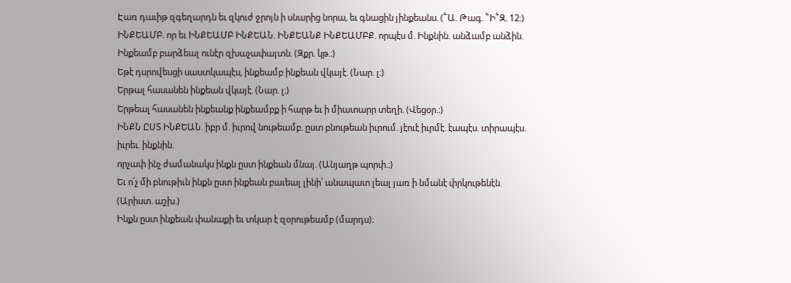Էառ դաւիթ զգեղարդն եւ զկուժ ջրոյն ի սնարից նորա, եւ գնացին յինքեանս. (՟Ա. Թագ. ՟Ի՟Զ. 12։)
ԻՆՔԵԱՄԲ. որ եւ ԻՆՔԵԱՄԲ ԻՆՔԵԱՆ. ԻՆՔԵԱՆՔ ԻՆՔԵԱՄԲՔ. որպէս մ. Ինքնին. անձամբ անձին.
Ինքեամբ բարձեալ ունէր զխաչափայտն. (Զքր. կթ.։)
Եթէ դսրովեսցի սաստկապէս, ինքեամբ ինքեան վկայէ. (Նար. լ։)
Երթալ հասանեն ինքեան վկայէ. (Նար. լ։)
Երթեալ հասանեն ինքեանք ինքեամբք ի հարթ եւ ի միատարր տեղի. (Վեցօր.։)
ԻՆՔՆ ԸՍՏ ԻՆՔԵԱՆ. իբր մ. իւրով նութեամբ. ըստ բնութեան իւրում. յէուէ իւրմէ. էապէս. տիրապէս. իւրեւ. ինքնին.
որչափ ինչ ժամանակս ինքն ըստ ինքեան մնայ. (Անյաղթ պորփ.։)
Եւ ո՛չ մի բնութիւն ինքն ըստ ինքեան բաւեալ լինի՝ անապատ լեալ յառ ի նմանէ փրկութենէն. (Արիստ. աշխ.)
Ինքն ըստ ինքեան փանաքի եւ տկար է զօրութեամբ (մարդս)։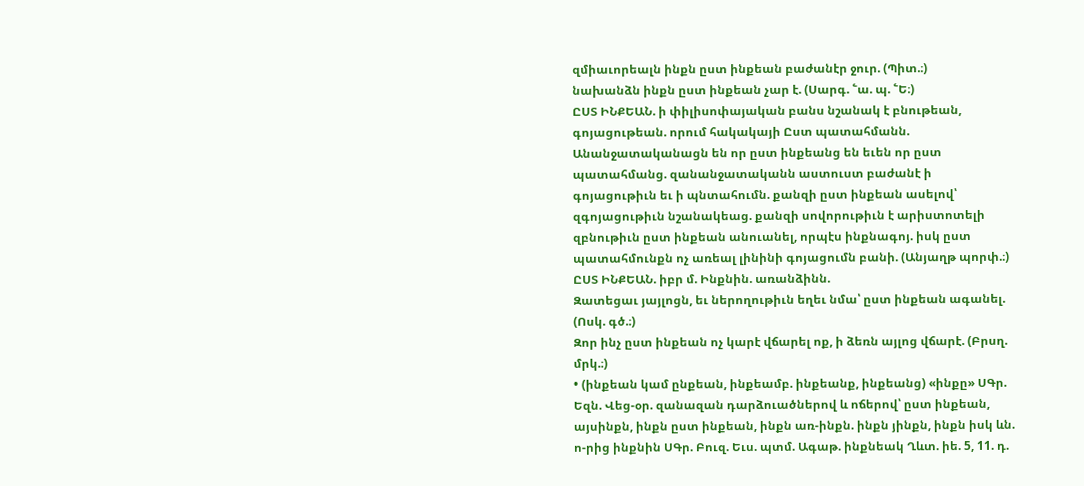զմիաւորեալն ինքն ըստ ինքեան բաժանէր ջուր. (Պիտ.։)
նախանձն ինքն ըստ ինքեան չար է. (Սարգ. ՟ա. պ. ՟Ե։)
ԸՍՏ ԻՆՔԵԱՆ. ի փիլիսոփայական բանս նշանակ է բնութեան, գոյացութեան. որում հակակայի Ըստ պատահմանն.
Անանջատականացն են որ ըստ ինքեանց են եւեն որ ըստ պատահմանց. զանանջատականն աստուստ բաժանէ ի գոյացութիւն եւ ի պնտահումն. քանզի ըստ ինքեան ասելով՝ զգոյացութիւն նշանակեաց. քանզի սովորութիւն է արիստոտելի զբնութիւն ըստ ինքեան անուանել, որպէս ինքնագոյ. իսկ ըստ պատահմունքն ոչ առեալ լինինի գոյացումն բանի. (Անյաղթ պորփ.։)
ԸՍՏ ԻՆՔԵԱՆ. իբր մ. Ինքնին. առանձինն.
Զատեցաւ յայլոցն, եւ ներողութիւն եղեւ նմա՝ ըստ ինքեան ագանել. (Ոսկ. գծ.։)
Զոր ինչ ըստ ինքեան ոչ կարէ վճարել ոք, ի ձեռն այլոց վճարէ. (Բրսղ. մրկ.։)
• (ինքեան կամ ընքեան, ինքեամբ. ինքեանք, ինքեանց) «ինքը» ՍԳր. Եզն. Վեց-օր. զանազան դարձուածներով և ոճերով՝ ըստ ինքեան, այսինքն, ինքն ըստ ինքեան, ինքն առ-ինքն. ինքն յինքն, ինքն իսկ ևն. ո-րից ինքնին ՍԳր. Բուզ. Եւս. պտմ. Ագաթ. ինքնեակ Ղևտ. իե. 5, 11. դ.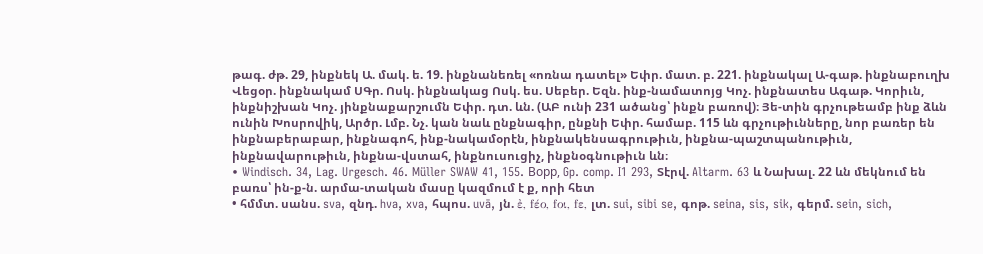թագ. ժթ. 29, ինքնեկ Ա. մակ. ե. 19. ինքնանեռել «ոռնա դատել» Եփր. մատ. բ. 221. ինքնակալ Ա-գաթ. ինքնաբուղխ Վեցօր. ինքնակամ ՍԳր. Ոսկ. ինքնակաց Ոսկ. ես. Սեբեր. Եզն. ինք-նամատոյց Կոչ. ինքնատես Ագաթ. Կորիւն, ինքնիշխան Կոչ. յինքնաքարշումն Եփր. դտ. ևն. (ԱԲ ունի 231 ածանց՝ ինքն բառով)։ Յե-տին գրչութեամբ ինք ձևն ունին Խոսրովիկ, Արծր. Լմբ. Նչ. կան նաև ընքնագիր, ընքնի Եփր. համաբ. 115 ևն գրչութիւնները, նոր բառեր են ինքնաբերաբար, ինքնագոհ, ինք-նակամօրէն, ինքնակենսագրութիւն, ինքնա-պաշտպանութիւն, ինքնավարութիւն, ինքնա-վստահ, ինքնուսուցիչ, ինքնօգնութիւն ևն։
• Windisch. 34, Lag. Urgesch. 46. Müller SWAW 41, 155. Boрp, Gp. comp. I1 293, Տէրվ. Altarm. 63 և Նախալ. 22 ևն մեկնում են բառս՝ ին-ք-ն. արմա-տական մասը կազմում է ք, որի հետ
• հմմտ. սանս. sva, զնդ. hva, xva, հպոս. uvā, յն. ἐ, fέο, fοι, fε, լտ. sui, sibi se, գոթ. seina, sis, sik, գերմ. sein, sich,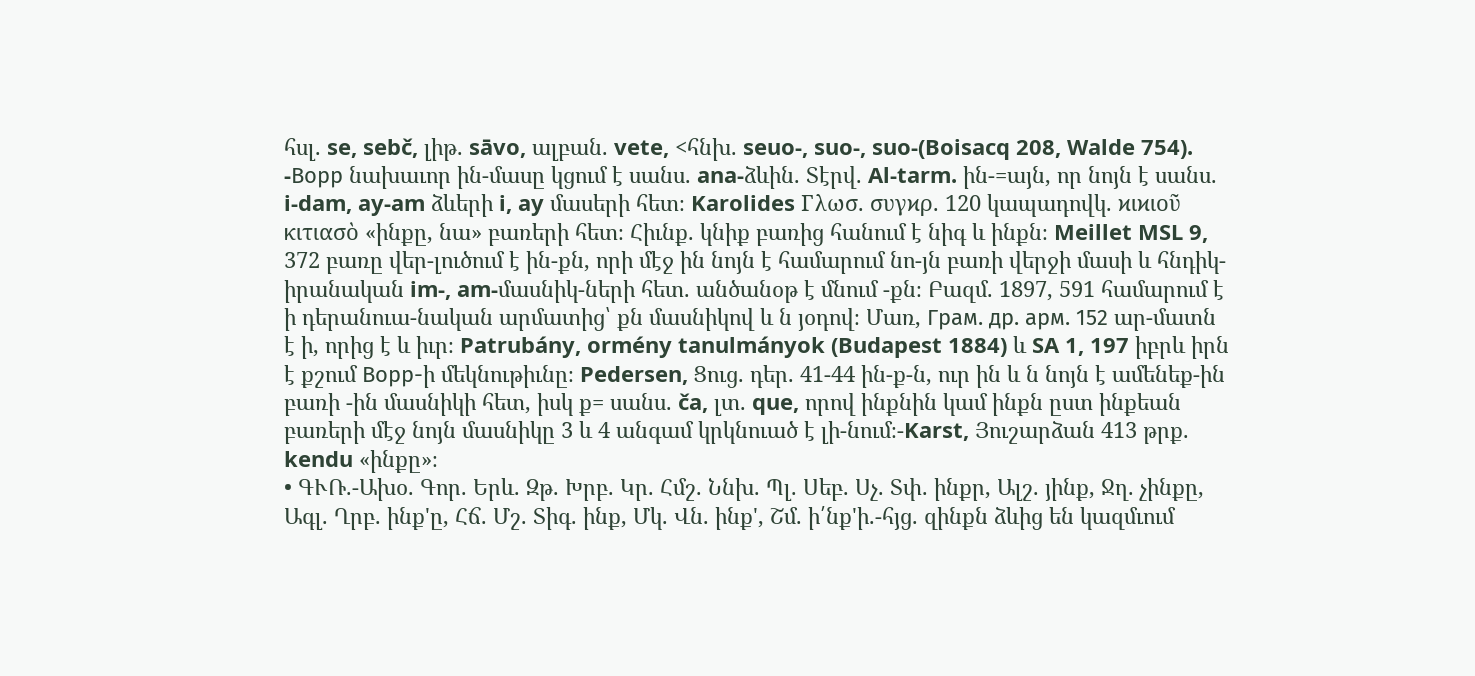հսլ. se, sebč, լիթ. sāvo, ալբան. vete, <հնխ. seuo-, suo-, suo-(Boisacq 208, Walde 754). -Boрp նախաւոր ին-մասը կցում է սանս. ana-ձևին. Տէրվ. Al-tarm. ին-=այն, որ նոյն է սանս. i-dam, ay-am ձևերի i, ay մասերի հետ։ Karolides Γλωσ. συγϰρ. 120 կապադովկ. ϰιϰιοῦ κιτιασὸ «ինքը, նա» բառերի հետ։ Հիւնք. կնիք բառից հանում է նիգ և ինքն։ Meillet MSL 9, 372 բառը վեր-լուծում է ին-քն, որի մէջ ին նոյն է համարում նո-յն բառի վերջի մասի և հնդիկ-իրանական im-, am-մասնիկ-ների հետ. անծանօթ է մնում -քն։ Բազմ. 1897, 591 համարում է ի դերանուա-նական արմատից՝ քն մասնիկով և ն յօդով։ Մառ, Гpaм. др. aрм. 152 ար-մատն է ի, որից է և իւր։ Patrubány, ormény tanulmányok (Budapest 1884) և SA 1, 197 իբրև իրն է քշում Boрp-ի մեկնութիւնը։ Pedersen, Ցուց. դեր. 41-44 ին-ք-ն, ուր ին և ն նոյն է ամենեք-ին բառի -ին մասնիկի հետ, իսկ ք= սանս. ča, լտ. que, որով ինքնին կամ ինքն ըստ ինքեան բառերի մէջ նոյն մասնիկը 3 և 4 անգամ կրկնուած է լի-նում։-Karst, Յուշարձան 413 թրք. kendu «ինքը»։
• ԳՒՌ.-Ախօ. Գոր. Երև. Զթ. Խրբ. Կր. Հմշ. Ննխ. Պլ. Սեբ. Սչ. Տփ. ինքր, Ալշ. յինք, Ջղ. չինքը, Ագլ. Ղրբ. ինք'ը, Հճ. Մշ. Տիգ. ինք, Մկ. Վն. ինք', Շմ. ի՛նք'ի.-հյց. զինքն ձևից են կազմւում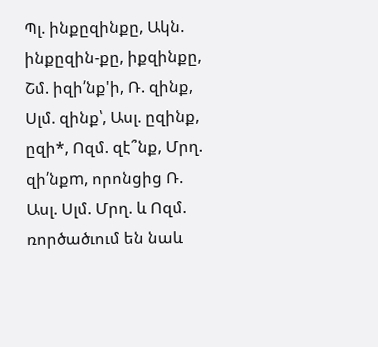Պլ. ինքըզինքը, Ակն. ինքըզին-քը, իքզինքը, Շմ. իզի՛նք'ի, Ռ. զինք, Սլմ. զինք՝, Ասլ. ըզինք, ըզի*, Ոզմ. զէ՞նք, Մրղ. զի՛նքm, որոնցից Ռ. Ասլ. Սլմ. Մրղ. և Ոզմ. ռործածւում են նաև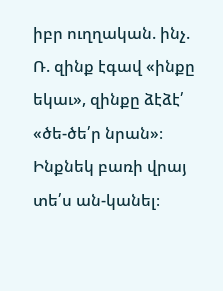իբր ուղղական. ինչ. Ռ. զինք էգավ «ինքը եկաւ», զինքը ձէձէ՛ «ծե-ծե՛ր նրան»։ Ինքնեկ բառի վրայ տե՛ս ան-կանել։